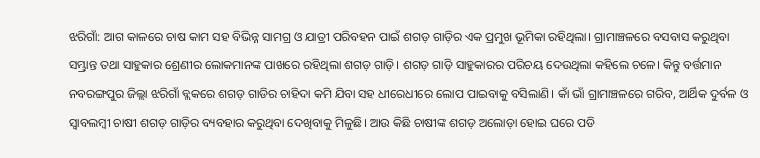ଝରିଗାଁ: ଆଗ କାଳରେ ଚାଷ କାମ ସହ ବିଭିନ୍ନ ସାମଗ୍ର ଓ ଯାତ୍ରୀ ପରିବହନ ପାଇଁ ଶଗଡ଼ ଗାଡ଼ିର ଏକ ପ୍ରମୁଖ ଭୂମିକା ରହିଥିଲା। ଗ୍ରାମାଞ୍ଚଳରେ ବସବାସ କରୁଥିବା ସମ୍ଭ୍ରାନ୍ତ ତଥା ସାହୁକାର ଶ୍ରେଣୀର ଲୋକମାନଙ୍କ ପାଖରେ ରହିଥିଲା ଶଗଡ଼ ଗାଡ଼ି। ଶଗଡ଼ ଗାଡ଼ି ସାହୁକାରର ପରିଚୟ ଦେଉଥିଲା କହିଲେ ଚଳେ। କିନ୍ତୁ ବର୍ତ୍ତମାନ ନବରଙ୍ଗପୁର ଜିଲ୍ଲା ଝରିଗାଁ ବ୍ଲକରେ ଶଗଡ଼ ଗାଡିର ଚାହିଦା କମି ଯିବା ସହ ଧୀରେଧୀରେ ଲୋପ ପାଇବାକୁ ବସିଲାଣି। କାଁ ଭାଁ ଗ୍ରାମାଞ୍ଚଳରେ ଗରିବ, ଆର୍ଥିକ ଦୁର୍ବଳ ଓ ସ୍ୱାବଲମ୍ବୀ ଚାଷୀ ଶଗଡ଼ ଗାଡ଼ିର ବ୍ୟବହାର କରୁଥିବା ଦେଖିବାକୁ ମିଳୁଛି। ଆଉ କିଛି ଚାଷୀଙ୍କ ଶଗଡ଼ ଅଲୋଡ଼ା ହୋଇ ଘରେ ପଡି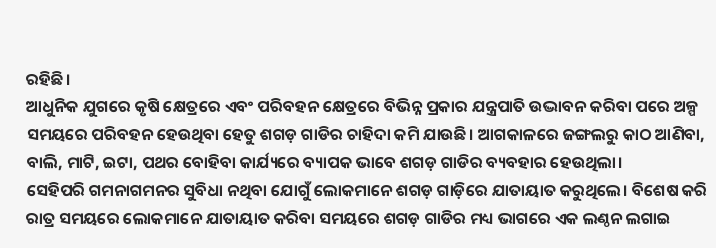ରହିଛି।
ଆଧୁନିକ ଯୁଗରେ କୃଷି କ୍ଷେତ୍ରରେ ଏବଂ ପରିବହନ କ୍ଷେତ୍ରରେ ବିଭିନ୍ନ ପ୍ରକାର ଯନ୍ତ୍ରପାତି ଉଦ୍ଭାବନ କରିବା ପରେ ଅଳ୍ପ ସମୟରେ ପରିବହନ ହେଉଥିବା ହେତୁ ଶଗଡ଼ ଗାଡିର ଚାହିଦା କମି ଯାଉଛି। ଆଗକାଳରେ ଜଙ୍ଗଲରୁ କାଠ ଆଣିବା, ବାଲି, ମାଟି, ଇଟା, ପଥର ବୋହିବା କାର୍ଯ୍ୟରେ ବ୍ୟାପକ ଭାବେ ଶଗଡ଼ ଗାଡିର ବ୍ୟବହାର ହେଉଥିଲା।
ସେହିପରି ଗମନାଗମନର ସୁବିଧା ନଥିବା ଯୋଗୁଁ ଲୋକମାନେ ଶଗଡ଼ ଗାଡ଼ିରେ ଯାତାୟାତ କରୁଥିଲେ। ବିଶେଷ କରି ରାତ୍ର ସମୟରେ ଲୋକମାନେ ଯାତାୟାତ କରିବା ସମୟରେ ଶଗଡ଼ ଗାଡିର ମଧ୍ୟ ଭାଗରେ ଏକ ଲଣ୍ଠନ ଲଗାଇ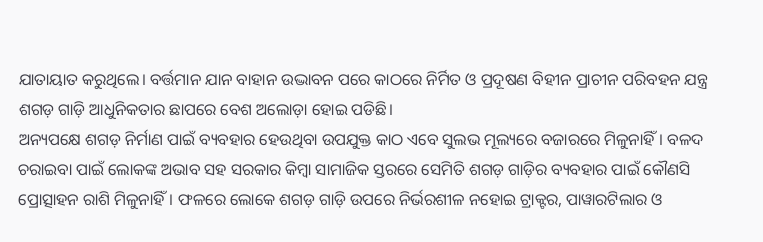ଯାତାୟାତ କରୁଥିଲେ। ବର୍ତ୍ତମାନ ଯାନ ବାହାନ ଉଦ୍ଭାବନ ପରେ କାଠରେ ନିର୍ମିତ ଓ ପ୍ରଦୂଷଣ ବିହୀନ ପ୍ରାଚୀନ ପରିବହନ ଯନ୍ତ୍ର ଶଗଡ଼ ଗାଡ଼ି ଆଧୁନିକତାର ଛାପରେ ବେଶ ଅଲୋଡ଼ା ହୋଇ ପଡିଛି।
ଅନ୍ୟପକ୍ଷେ ଶଗଡ଼ ନିର୍ମାଣ ପାଇଁ ବ୍ୟବହାର ହେଉଥିବା ଉପଯୁକ୍ତ କାଠ ଏବେ ସୁଲଭ ମୂଲ୍ୟରେ ବଜାରରେ ମିଳୁନାହିଁ। ବଳଦ ଚରାଇବା ପାଇଁ ଲୋକଙ୍କ ଅଭାବ ସହ ସରକାର କିମ୍ବା ସାମାଜିକ ସ୍ତରରେ ସେମିତି ଶଗଡ଼ ଗାଡ଼ିର ବ୍ୟବହାର ପାଇଁ କୌଣସି ପ୍ରୋତ୍ସାହନ ରାଶି ମିଳୁନାହିଁ। ଫଳରେ ଲୋକେ ଶଗଡ଼ ଗାଡ଼ି ଉପରେ ନିର୍ଭରଶୀଳ ନହୋଇ ଟ୍ରାକ୍ଟର, ପାୱାରଟିଲାର ଓ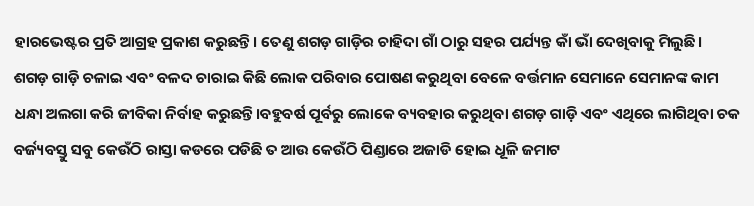ହାରଭେଷ୍ଟର ପ୍ରତି ଆଗ୍ରହ ପ୍ରକାଶ କରୁଛନ୍ତି। ତେଣୁ ଶଗଡ଼ ଗାଡ଼ିର ଚାହିଦା ଗାଁ ଠାରୁ ସହର ପର୍ଯ୍ୟନ୍ତ କାଁ ଭାଁ ଦେଖିବାକୁ ମିଲୁଛି। ଶଗଡ଼ ଗାଡ଼ି ଚଳାଇ ଏବଂ ବଳଦ ଚାରାଇ କିଛି ଲୋକ ପରିବାର ପୋଷଣ କରୁଥିବା ବେଳେ ବର୍ତ୍ତମାନ ସେମାନେ ସେମାନଙ୍କ କାମ ଧନ୍ଧା ଅଲଗା କରି ଜୀବିକା ନିର୍ବାହ କରୁଛନ୍ତି।ବହୁବର୍ଷ ପୂର୍ବରୁ ଲୋକେ ବ୍ୟବହାର କରୁଥିବା ଶଗଡ଼ ଗାଡ଼ି ଏବଂ ଏଥିରେ ଲାଗିଥିବା ଚକ ବର୍ଜ୍ୟବସ୍ତୁ ସବୁ କେଉଁଠି ରାସ୍ତା କଡରେ ପଡିଛି ତ ଆଉ କେଉଁଠି ପିଣ୍ଡାରେ ଅଜାଡି ହୋଇ ଧୂଳି ଜମାଟ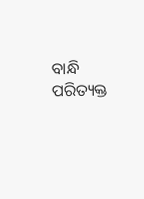ବାନ୍ଧି ପରିତ୍ୟକ୍ତ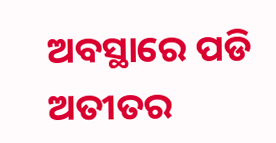ଅବସ୍ଥାରେ ପଡି ଅତୀତର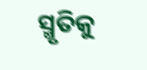ସ୍ମୃତିକୁ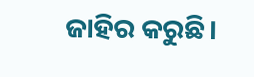ଜାହିର କରୁଛି।